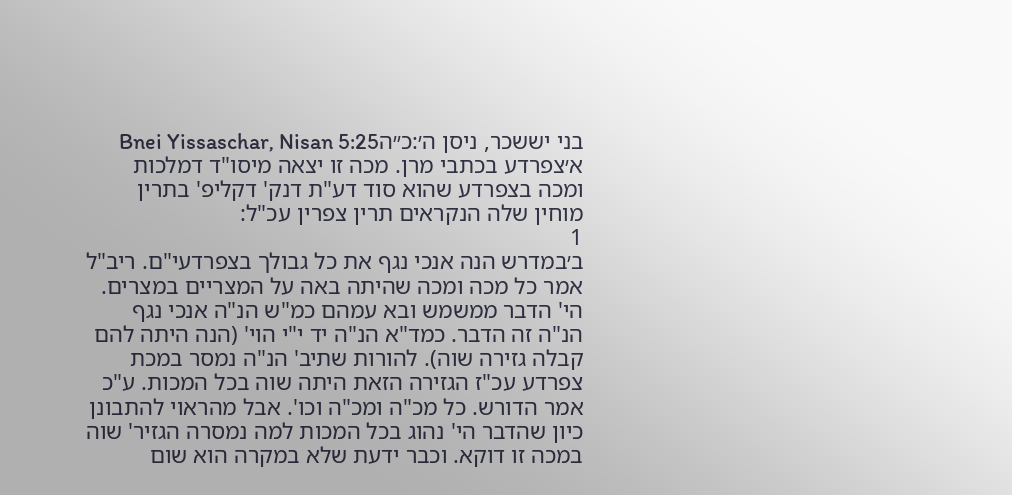בני יששכר, ניסן ה׳:כ״הBnei Yissaschar, Nisan 5:25
א׳צפרדע בכתבי מרן. מכה זו יצאה מיסו"ד דמלכות ומכה בצפרדע שהוא סוד דע"ת דנק' דקליפ' בתרין מוחין שלה הנקראים תרין צפרין עכ"ל:
1
ב׳במדרש הנה אנכי נגף את כל גבולך בצפרדעי"ם. ריב"ל אמר כל מכה ומכה שהיתה באה על המצריים במצרים. הי' הדבר ממשמש ובא עמהם כמ"ש הנ"ה אנכי נגף הנ"ה זה הדבר. כמד"א הנ"ה יד י"י הוי' (הנה היתה להם קבלה גזירה שוה). להורות שתיב' הנ"ה נמסר במכת צפרדע עכ"ז הגזירה הזאת היתה שוה בכל המכות. ע"כ אמר הדורש. כל מכ"ה ומכ"ה וכו'. אבל מהראוי להתבונן כיון שהדבר הי' נהוג בכל המכות למה נמסרה הגזיר' שוה במכה זו דוקא. וכבר ידעת שלא במקרה הוא שום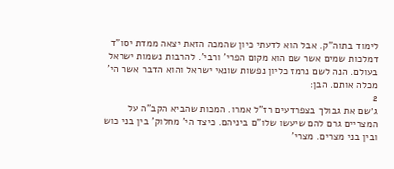לימוד בתוה"ק. אבל הוא לדעתי כיון שהמכה הזאת יצאה ממדת יסו"ד דמלכות שמים אשר שם הוא מקום הפרי' ורבי'. להרבות נשמות ישראל בעולם. הנה לשם נרמז כליון נפשות שונאי ישראל והוא הדבר אשר הי' מכלה אותם. הבן:
2
ג׳שם את גבולך בצפרדעים רז"ל אמרו. המכות שהביא הקב"ה על המצריים גרם להם שיעשו שלו"ם ביניהם. כיצד הי' מחלוק' בין בני כוש ובין בני מצרים. מצרי'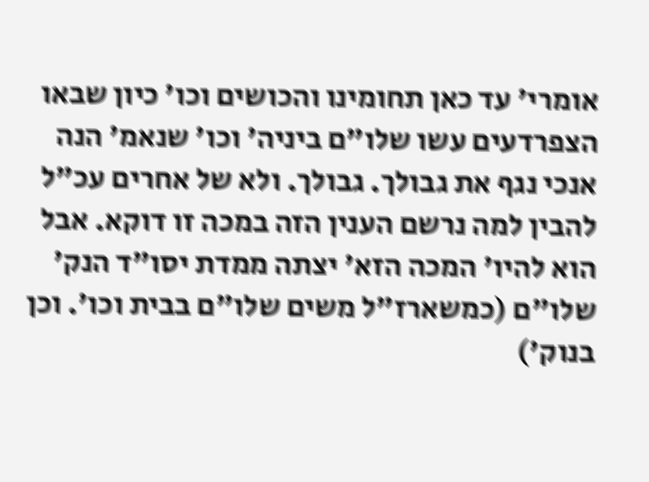אומרי' עד כאן תחומינו והכושים וכו' כיון שבאו הצפרדעים עשו שלו"ם ביניה' וכו' שנאמ' הנה אנכי נגף את גבולך. גבולך. ולא של אחרים עכ"ל להבין למה נרשם הענין הזה במכה זו דוקא. אבל הוא להיו' המכה הזא' יצתה ממדת יסו"ד הנק' שלו"ם (כמשארז"ל משים שלו"ם בבית וכו'. וכן בנוק')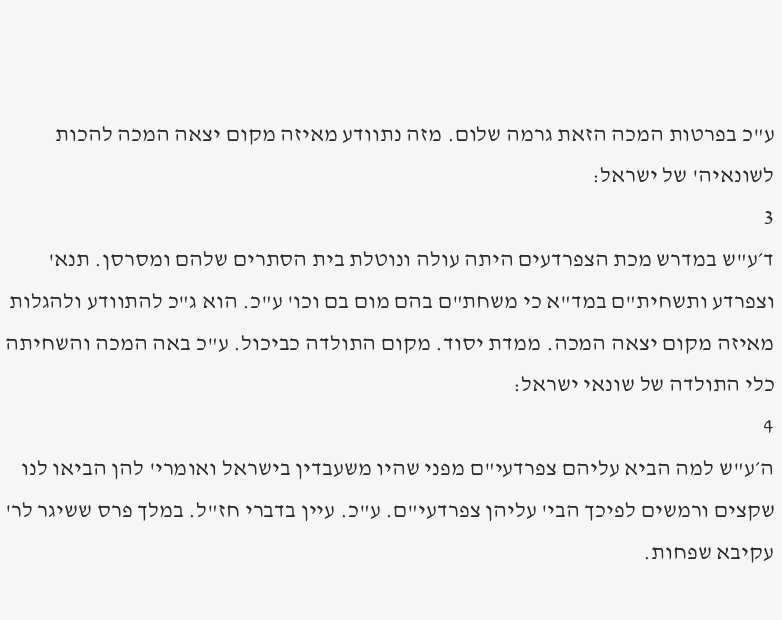ע"כ בפרטות המכה הזאת גרמה שלום. מזה נתוודע מאיזה מקום יצאה המכה להכות לשונאיה' של ישראל:
3
ד׳ע"ש במדרש מכת הצפרדעים היתה עולה ונוטלת בית הסתרים שלהם ומסרסן. תנא' וצפרדע ותשחית"ם במד"א כי משחת"ם בהם מום בם וכו' ע"כ. הוא ג"כ להתוודע ולהגלות מאיזה מקום יצאה המכה. ממדת יסוד. מקום התולדה כביכול. ע"כ באה המכה והשחיתה כלי התולדה של שונאי ישראל:
4
ה׳ע"ש למה הביא עליהם צפרדעי"ם מפני שהיו משעבדין בישראל ואומרי' להן הביאו לנו שקצים ורמשים לפיכך הבי' עליהן צפרדעי"ם. ע"כ. עיין בדברי חז"ל. במלך פרס ששיגר לר' עקיבא שפחות.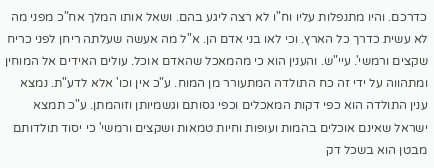כדרכם. והיו מתנפלות עליו וח"ו לא רצה ליגע בהם. ושאל אותו המלך אח"כ מפני מה לא עשית כדרך כל הארץ. וכי לאו בני אדם הן. א"ל מה אעשה שעלתה ריחן לפני כריח שקצים ורמשי'. עיי"ש. והענין הוא כי מהמאכל שהאדם אוכל. עולים האידים אל המוחין ומתהווה על ידי זה כח התולדה המתעורר מן המוח. ע"כ אין וכו' אלא לדע"ת. נמצא ענין התולדה הוא כפי דקות המאכלים וכפי גסותם וגשמיותן וזוהמתן. ע"כ תמצא ישראל שאינם אוכלים בהמות ועופות וחיות טמאות ושקצים ורמשי' כי יסוד תולדותם מבטן הוא בשכל דק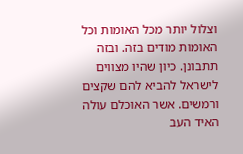וצלול יותר מכל האומות וכל האומות מודים בזה. ובזה תתבונן. כיון שהיו מצווים לישראל להביא להם שקצים ורמשים. אשר האוכלם עולה האיד העב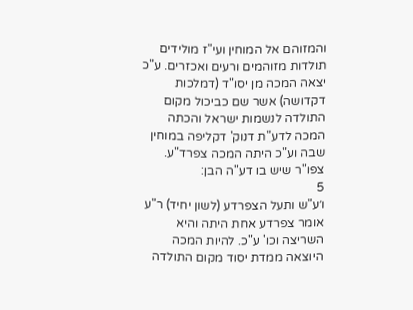והמזוהם אל המוחין ועי"ז מולידים תולדות מזוהמים ורעים ואכזרים. ע"כ יצאה המכה מן יסו"ד (דמלכות דקדושה) אשר שם כביכול מקום התולדה לנשמות ישראל והכתה המכה לדע"ת דנוק' דקליפה במוחין שבה וע"כ היתה המכה צפרד"ע. צפו"ר שיש בו דע"ה הבן:
5
ו׳ע"ש ותעל הצפרדע (לשון יחיד) ר"ע אומר צפרדע אחת היתה והיא השריצה וכו' ע"כ. להיות המכה היוצאה ממדת יסוד מקום התולדה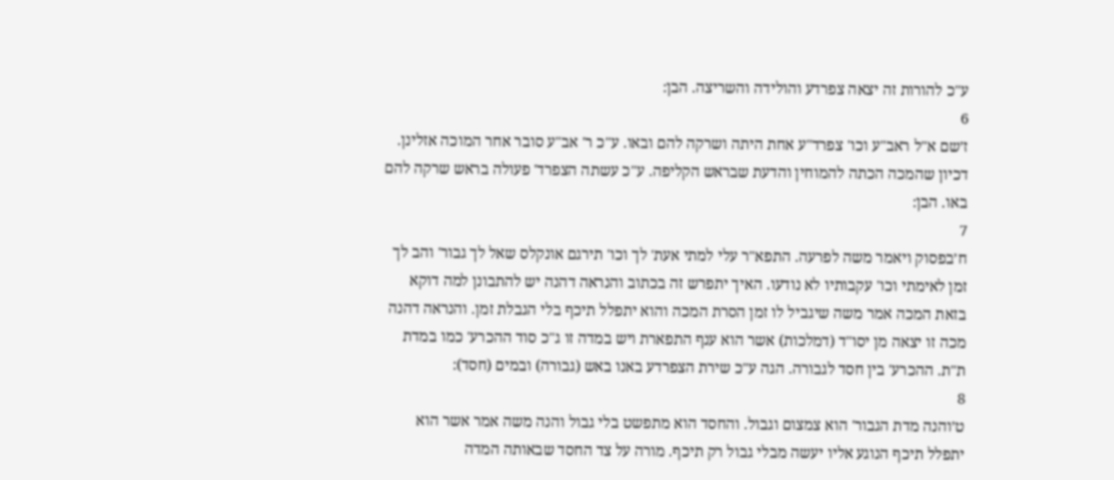ע"כ להורות זה יצאה צפרדע והולידה והשריצה. הבן:
6
ז׳שם א"ל ראב"ע וכו' צפרד"ע אחת היתה ושרקה להם ובאו. ע"כ ר' אב"ע סובר אחר המוכה אזלינן. דכיון שהמכה הכתה להמוחין והדעת שבראש הקליפה. ע"כ עשתה הצפרד' פעולה בראש שרקה להם באו. הבן:
7
ח׳בפסוק ויאמר משה לפרעה. התפא"ר עלי למתי אעת' לך וכו' תירגם אונקלס שאל לך גבור' והב לך זמן לאימתי וכו' עקבותיו לא נודעו. האיך יתפרש זה בכתוב והנראה דהנה יש להתבונן למה דוקא בזאת המכה אמר משה שיגביל לו זמן הסרת המכה והוא יתפלל תיכף בלי הגבלת זמן. והנראה דהנה מכה זו יצאה מן יסו"ד (דמלכות) אשר הוא ענף התפארת ויש במדה זו ג"כ סוד ההכרע' כמו במדת ת"ת. ההכרע' בין חסד לגבורה. הגה ע"כ שירת הצפרדע באנו באש (גבורה) ובמים (חסד):
8
ט׳והנה מדת הגבור' הוא צמצום וגבול. והחסד הוא מתפשט בלי גבול והנה משה אמר אשר הוא יתפלל תיכף הנוגע אליו יעשה מבלי גבול רק תיכף. מורה על צד החסד שבאותה המדה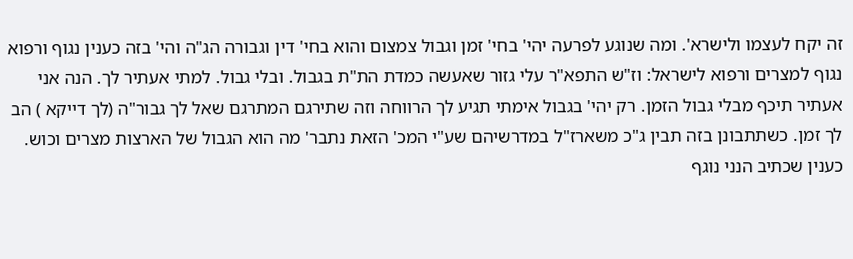זה יקח לעצמו ולישרא'. ומה שנוגע לפרעה יהי' בחי' זמן וגבול צמצום והוא בחי' דין וגבורה הג"ה והי' בזה כענין נגוף ורפוא נגוף למצרים ורפוא לישראל: וז"ש התפא"ר עלי גזור שאעשה כמדת הת"ת בגבול. ובלי גבול. למתי אעתיר לך. הנה אני אעתיר תיכף מבלי גבול הזמן. רק יהי' בגבול אימתי תגיע לך הרווחה וזה שתירגם המתרגם שאל לך גבור"ה (לך דייקא ) הב לך זמן. כשתתבונן בזה תבין ג"כ משארז"ל במדרשיהם שע"י המכ' הזאת נתבר' מה הוא הגבול של הארצות מצרים וכוש. כענין שכתיב הנני נוגף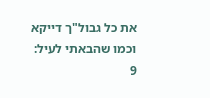את כל גבול"ך דייקא וכמו שהבאתי לעיל:
9